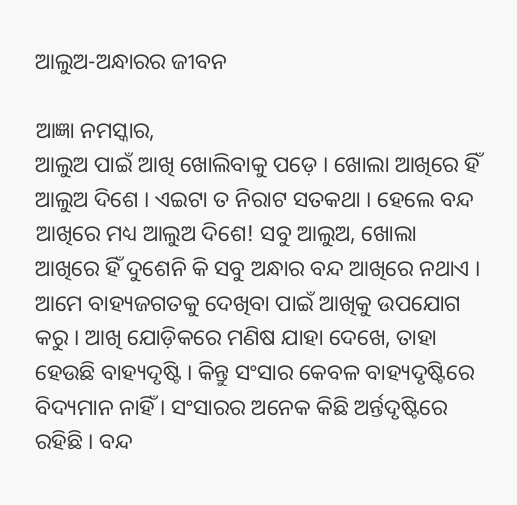ଆଲୁଅ-ଅନ୍ଧାରର ଜୀବନ

ଆଜ୍ଞା ନମସ୍କାର,
ଆଲୁଅ ପାଇଁ ଆଖି ଖୋଲିବାକୁ ପଡ଼େ । ଖୋଲା ଆଖିରେ ହିଁ ଆଲୁଅ ଦିଶେ । ଏଇଟା ତ ନିରାଟ ସତକଥା । ହେଲେ ବନ୍ଦ ଆଖିରେ ମଧ୍ୟ ଆଲୁଅ ଦିଶେ! ସବୁ ଆଲୁଅ, ଖୋଲା ଆଖିରେ ହିଁ ଦୁଶେନି କି ସବୁ ଅନ୍ଧାର ବନ୍ଦ ଆଖିରେ ନଥାଏ ।
ଆମେ ବାହ୍ୟଜଗତକୁ ଦେଖିବା ପାଇଁ ଆଖିକୁ ଉପଯୋଗ କରୁ । ଆଖି ଯୋଡ଼ିକରେ ମଣିଷ ଯାହା ଦେଖେ, ତାହା ହେଉଛି ବାହ୍ୟଦୃଷ୍ଟି । କିନ୍ତୁ ସଂସାର କେବଳ ବାହ୍ୟଦୃଷ୍ଟିରେ ବିଦ୍ୟମାନ ନାହିଁ । ସଂସାରର ଅନେକ କିଛି ଅର୍ନ୍ତଦୃଷ୍ଟିରେ ରହିଛି । ବନ୍ଦ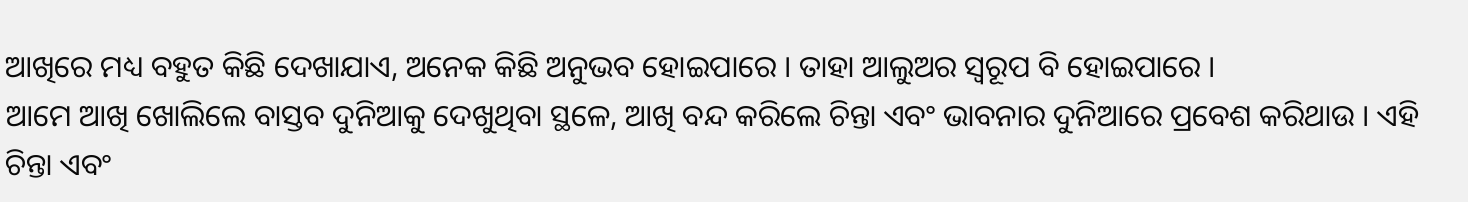ଆଖିରେ ମଧ୍ୟ ବହୁତ କିଛି ଦେଖାଯାଏ, ଅନେକ କିଛି ଅନୁଭବ ହୋଇପାରେ । ତାହା ଆଲୁଅର ସ୍ୱରୂପ ବି ହୋଇପାରେ ।
ଆମେ ଆଖି ଖୋଲିଲେ ବାସ୍ତବ ଦୁନିଆକୁ ଦେଖୁଥିବା ସ୍ଥଳେ, ଆଖି ବନ୍ଦ କରିଲେ ଚିନ୍ତା ଏବଂ ଭାବନାର ଦୁନିଆରେ ପ୍ରବେଶ କରିଥାଉ । ଏହି ଚିନ୍ତା ଏବଂ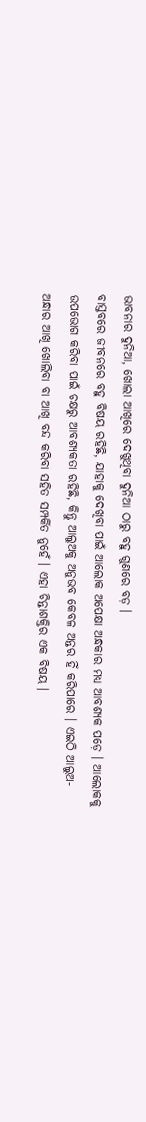ଭାବନାର ଦୁନିଆ, ଖୋଲା ଆଖିରେ ଦେଖୁଥିବା ଦୁନିଆ ଠାରୁ ବହୁ ଗୁଣରେ ବଡ଼ ।
ବାସ୍ତବରେ ଜୀବନରେ ବହୁ ବିଷୟ ରହିଛି, ଯାହାକୁ ଦେଖିବା ପାଇଁ ଆଲୋକ ଅପେକ୍ଷା ଅନ୍ଧକାର ମଧ୍ୟ ଆବଶ୍ୟକ ପଡ଼େ । ଆଲୋକକୁ ଉପଭୋଗ କରିବା ପାଇଁ ଚକ୍ଷରୁ ଆବଶ୍ୟକତା ରହିଛି, କିନ୍ତୁ ଆଲୁଅକୁ ଅନୁଭବ କେବଳ ଅନ୍ତର ହିଁ କରିପାରେ । ଏଇଠି ଆଲୁଅ-ଅନ୍ଧାର ଆଖି ଖୋଲିବା ବା ଆଖି ବନ୍ଦ କରିବା ସହିତ ସମ୍ପର୍କିତ ନୁହେଁ । ଏହା ଚିନ୍ତାଶକ୍ତିର ଏକ ବିଷୟ ।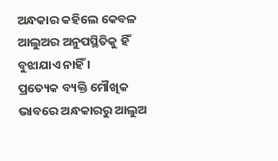ଅନ୍ଧକାର କହିଲେ କେବଳ ଆଲୁଅର ଅନୁପସ୍ଥିତିକୁ ହିଁ ବୁଝାଯାଏ ନାହିଁ ।
ପ୍ରତ୍ୟେକ ବ୍ୟକ୍ତି ମୌଖିକ ଭାବରେ ଅନ୍ଧକାରରୁ ଆଲୁଅ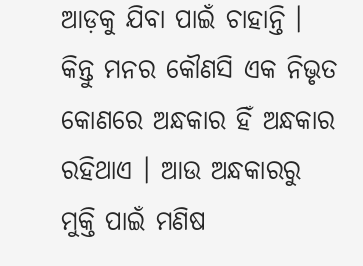ଆଡ଼କୁ ଯିବା ପାଇଁ ଚାହାନ୍ତି । କିନ୍ତୁ ମନର କୌଣସି ଏକ ନିଭୃତ କୋଣରେ ଅନ୍ଧକାର ହିଁ ଅନ୍ଧକାର ରହିଥାଏ । ଆଉ ଅନ୍ଧକାରରୁ ମୁକ୍ତି ପାଇଁ ମଣିଷ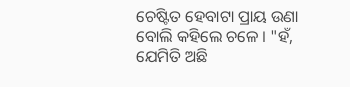ଚେଷ୍ଟିତ ହେବାଟା ପ୍ରାୟ ଉଣା ବୋଲି କହିଲେ ଚଳେ । "ହଁ, ଯେମିତି ଅଛି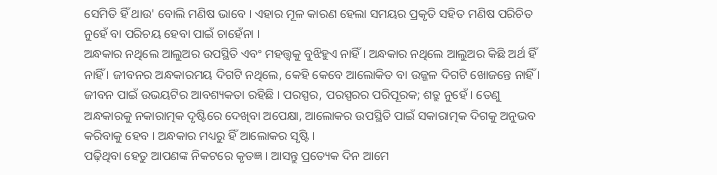ସେମିତି ହିଁ ଥାଉ' ବୋଲି ମଣିଷ ଭାବେ । ଏହାର ମୂଳ କାରଣ ହେଲା ସମୟର ପ୍ରକୃତି ସହିତ ମଣିଷ ପରିଚିତ ନୁହେଁ ବା ପରିଚୟ ହେବା ପାଇଁ ଚାହେଁନା ।
ଅନ୍ଧକାର ନଥିଲେ ଆଲୁଅର ଉପସ୍ଥିତି ଏବଂ ମହତ୍ତ୍ୱକୁ ବୁଝିହୁଏ ନାହିଁ । ଅନ୍ଧକାର ନଥିଲେ ଆଲୁଅର କିଛି ଅର୍ଥ ହିଁ ନାହିଁ । ଜୀବନର ଅନ୍ଧକାରମୟ ଦିଗଟି ନଥିଲେ, କେହି କେବେ ଆଲୋକିତ ବା ଉଜ୍ଜଳ ଦିଗଟି ଖୋଜନ୍ତେ ନାହିଁ । ଜୀବନ ପାଇଁ ଉଭୟଟିର ଆବଶ୍ୟକତା ରହିଛି । ପରସ୍ପର, ପରସ୍ପରର ପରିପୂରକ; ଶତ୍ରୁ ନୁହେଁ । ତେଣୁ ଅନ୍ଧକାରକୁ ନକାରାତ୍ମକ ଦୃଷ୍ଟିରେ ଦେଖିବା ଅପେକ୍ଷା, ଆଲୋକର ଉପସ୍ଥିତି ପାଇଁ ସକାରାତ୍ମକ ଦିଗକୁ ଅନୁଭବ କରିବାକୁ ହେବ । ଅନ୍ଧକାର ମଧ୍ୟରୁ ହିଁ ଆଲୋକର ସୃଷ୍ଟି ।
ପଢ଼ିଥିବା ହେତୁ ଆପଣଙ୍କ ନିକଟରେ କୃତଜ୍ଞ । ଆସନ୍ତୁ ପ୍ରତ୍ୟେକ ଦିନ ଆମେ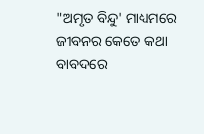"ଅମୃତ ବିନ୍ଦୁ' ମାଧ୍ୟମରେ ଜୀବନର କେତେ କଥା ବାବଦରେ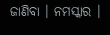ଜାଣିବା । ନମସ୍କାର ।